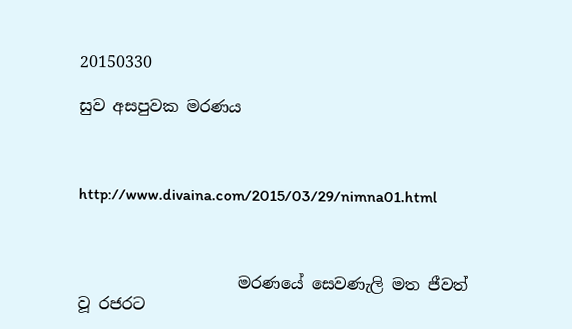20150330

සුව අසපුවක මරණය



http://www.divaina.com/2015/03/29/nimna01.html



                    මරණයේ සෙවණැලි මත ජීවත් වූ රජරට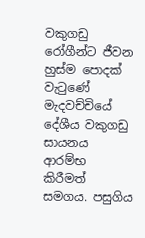වකුගඩු රෝගීන්ට ජීවන හුස්‌ම පොදක්‌ වැටුණේ මැදවච්චියේ දේශීය වකුගඩු සායනය ආරම්භ කිරීමත් සමගය. පසුගිය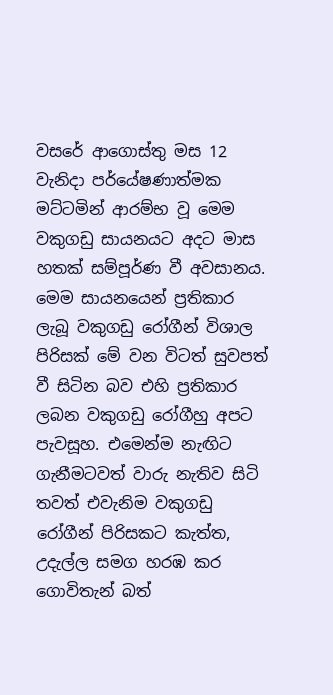වසරේ ආගොස්‌තු මස 12 වැනිදා පර්යේෂණාත්මක මට්‌ටමින් ආරම්භ වූ මෙම වකුගඩු සායනයට අදට මාස හතක්‌ සම්පූර්ණ වී අවසානය. මෙම සායනයෙන් ප්‍රතිකාර ලැබූ වකුගඩු රෝගීන් විශාල පිරිසක්‌ මේ වන විටත් සුවපත් වී සිටින බව එහි ප්‍රතිකාර ලබන වකුගඩු රෝගීහු අපට පැවසූහ. එමෙන්ම නැඟිට ගැනීමටවත් වාරු නැතිව සිටි තවත් එවැනිම වකුගඩු රෝගීන් පිරිසකට කැත්ත, උදැල්ල සමග හරඹ කර ගොවිතැන් බත්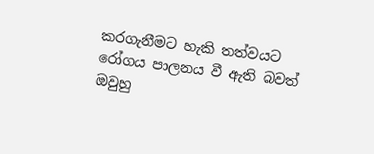කරගැනීමට හැකි තත්වයට රෝගය පාලනය වී ඇති බවත් ඔවුහු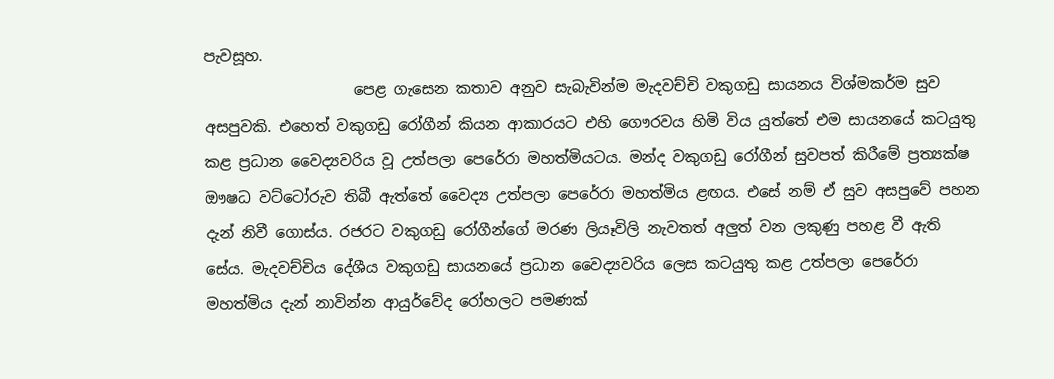පැවසූහ.
                    පෙළ ගැසෙන කතාව අනුව සැබැවින්ම මැදවච්චි වකුගඩු සායනය විශ්මකර්ම සුව අසපුවකි. එහෙත් වකුගඩු රෝගීන් කියන ආකාරයට එහි ගෞරවය හිමි විය යුත්තේ එම සායනයේ කටයුතු කළ ප්‍රධාන වෛද්‍යවරිය වූ උත්පලා පෙරේරා මහත්මියටය. මන්ද වකුගඩු රෝගීන් සුවපත් කිරීමේ ප්‍රත්‍යක්‌ෂ ඖෂධ වට්‌ටෝරුව තිබී ඇත්තේ වෛද්‍ය උත්පලා පෙරේරා මහත්මිය ළඟය. එසේ නම් ඒ සුව අසපුවේ පහන දැන් නිවී ගොස්‌ය. රජරට වකුගඩු රෝගීන්ගේ මරණ ලියෑවිලි නැවතත් අලුත් වන ලකුණු පහළ වී ඇති සේය. මැදවච්චිය දේශීය වකුගඩු සායනයේ ප්‍රධාන වෛද්‍යවරිය ලෙස කටයුතු කළ උත්පලා පෙරේරා මහත්මිය දැන් නාවින්න ආයුර්වේද රෝහලට පමණක්‌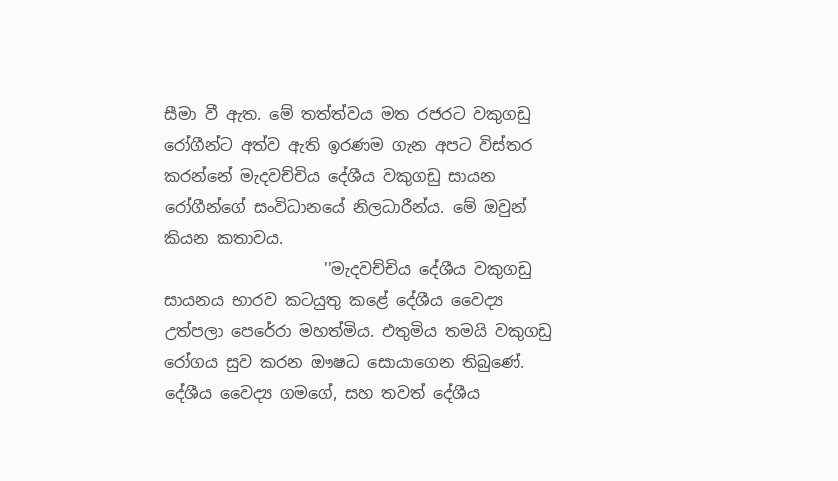සීමා වී ඇත. මේ තත්ත්වය මත රජරට වකුගඩු රෝගීන්ට අත්ව ඇති ඉරණම ගැන අපට විස්‌තර කරන්නේ මැදවච්චිය දේශීය වකුගඩු සායන රෝගීන්ගේ සංවිධානයේ නිලධාරීන්ය. මේ ඔවුන් කියන කතාවය.
                    ''මැදවච්චිය දේශීය වකුගඩු සායනය භාරව කටයුතු කළේ දේශීය වෛද්‍ය උත්පලා පෙරේරා මහත්මිය. එතුමිය තමයි වකුගඩු රෝගය සුව කරන ඖෂධ සොයාගෙන තිබුණේ. දේශීය වෛද්‍ය ගමගේ, සහ තවත් දේශීය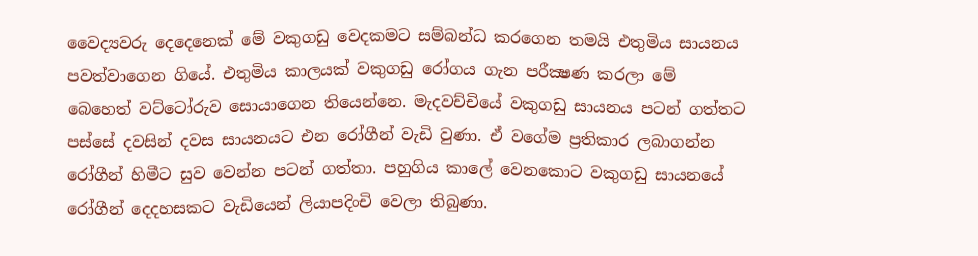වෛද්‍යවරු දෙදෙනෙක්‌ මේ වකුගඩු වෙදකමට සම්බන්ධ කරගෙන තමයි එතුමිය සායනය පවත්වාගෙන ගියේ. එතුමිය කාලයක්‌ වකුගඩු රෝගය ගැන පරීක්‍ෂණ කරලා මේ බෙහෙත් වට්‌ටෝරුව සොයාගෙන තියෙන්නෙ. මැදවච්චියේ වකුගඩු සායනය පටන් ගත්තට පස්‌සේ දවසින් දවස සායනයට එන රෝගීන් වැඩි වුණා. ඒ වගේම ප්‍රතිකාර ලබාගන්න රෝගීන් හිමීට සුව වෙන්න පටන් ගත්තා. පහුගිය කාලේ වෙනකොට වකුගඩු සායනයේ රෝගීන් දෙදහසකට වැඩියෙන් ලියාපදිංචි වෙලා තිබුණා.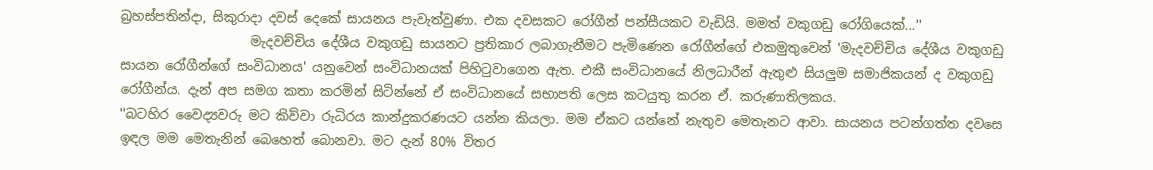බ්‍රහස්‌පතින්දා, සිකුරාදා දවස්‌ දෙකේ සායනය පැවැත්වුණා. එක දවසකට රෝගීන් පන්සීයකට වැඩියි. මමත් වකුගඩු රෝගියෙක්‌...''
                    මැදවච්චිය දේශීය වකුගඩු සායනට ප්‍රතිකාර ලබාගැනීමට පැමිණෙන රෝගීන්ගේ එකමුතුවෙන් 'මැදවච්චිය දේශීය වකුගඩු සායන රෝගීන්ගේ සංවිධානය' යනුවෙන් සංවිධානයක්‌ පිහිටුවාගෙන ඇත. එකී සංවිධානයේ නිලධාරීන් ඇතුළු සියලුම සමාජිකයන් ද වකුගඩු රෝගීන්ය. දැන් අප සමග කතා කරමින් සිටින්නේ ඒ සංවිධානයේ සභාපති ලෙස කටයුතු කරන ඒ. කරුණාතිලකය.
''බටහිර වෛද්‍යවරු මට කිව්වා රුධිරය කාන්දුකරණයට යන්න කියලා. මම ඒකට යන්නේ නැතුව මෙතැනට ආවා. සායනය පටන්ගත්ත දවසෙ ඉඳල මම මෙතැනින් බෙහෙත් බොනවා. මට දැන් 80% විතර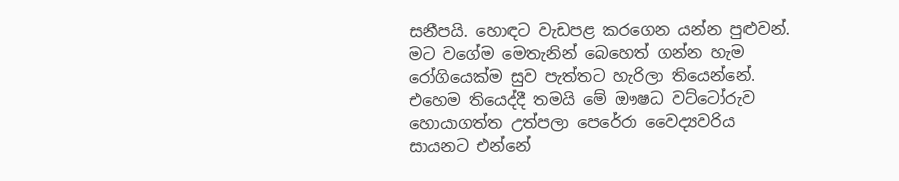සනීපයි. හොඳට වැඩපළ කරගෙන යන්න පුළුවන්. මට වගේම මෙතැනින් බෙහෙත් ගන්න හැම රෝගියෙක්‌ම සුව පැත්තට හැරිලා තියෙන්නේ. එහෙම තියෙද්දී තමයි මේ ඖෂධ වට්‌ටෝරුව හොයාගත්ත උත්පලා පෙරේරා වෛද්‍යවරිය සායනට එන්නේ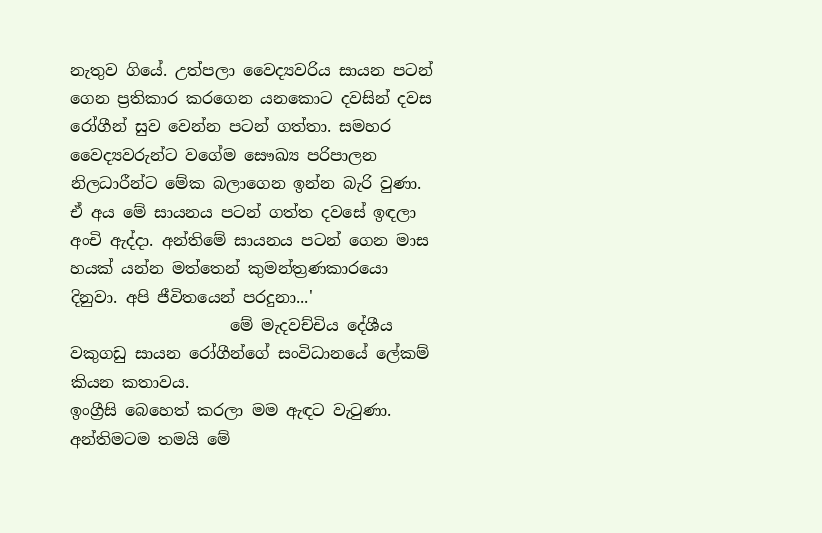නැතුව ගියේ. උත්පලා වෛද්‍යවරිය සායන පටන් ගෙන ප්‍රතිකාර කරගෙන යනකොට දවසින් දවස රෝගීන් සුව වෙන්න පටන් ගත්තා. සමහර වෛද්‍යවරුන්ට වගේම සෞඛ්‍ය පරිපාලන නිලධාරීන්ට මේක බලාගෙන ඉන්න බැරි වුණා. ඒ අය මේ සායනය පටන් ගත්ත දවසේ ඉඳලා අංචි ඇද්දා. අන්තිමේ සායනය පටන් ගෙන මාස හයක්‌ යන්න මත්තෙන් කුමන්ත්‍රණකාරයො දිනුවා. අපි ජීවිතයෙන් පරදුනා...'
                    මේ මැදවච්චිය දේශීය වකුගඩු සායන රෝගීන්ගේ සංවිධානයේ ලේකම් කියන කතාවය.
ඉංග්‍රීසි බෙහෙත් කරලා මම ඇඳට වැටුණා. අන්තිමටම තමයි මේ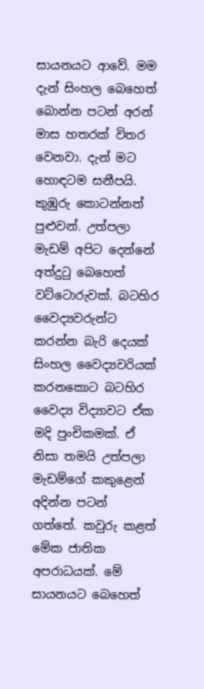සායනයට ආවේ. මම දැන් සිංහල බෙහෙත් බොන්න පටන් අරන් මාස හතරක්‌ විතර වෙනවා. දැන් මට හොඳටම සනීපයි. කුඹුරු කොටන්නත් පුළුවන්. උත්පලා මැඩම් අපිට දෙන්නේ අත්දුටු බෙහෙත් වට්‌ටොරුවක්‌. බටහිර වෛද්‍යවරුන්ට කරන්න බැරි දෙයක්‌ සිංහල වෛද්‍යවරියක්‌ කරනකොට බටහිර වෛද්‍ය විද්‍යාවට ඒක මදි පුංචිකමක්‌. ඒ නිසා තමයි උත්පලා මැඩම්ගේ කකුළෙන් අදින්න පටන් ගත්තේ. කවුරු කළත් මේක ජාතික අපරාධයක්‌. මේ සායනයට බෙහෙත්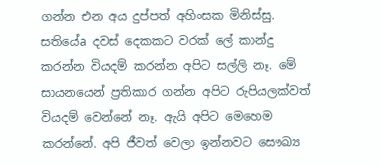ගන්න එන අය දුප්පත් අහිංසක මිනිස්‌සු. සතියේa දවස්‌ දෙකකට වරක්‌ ලේ කාන්දු කරන්න වියදම් කරන්න අපිට සල්ලි නෑ. මේ සායනයෙන් ප්‍රතිකාර ගන්න අපිට රුපියලක්‌වත් වියදම් වෙන්නේ නෑ. ඇයි අපිට මෙහෙම කරන්නේ. අපි ජීවත් වෙලා ඉන්නවට සෞඛ්‍ය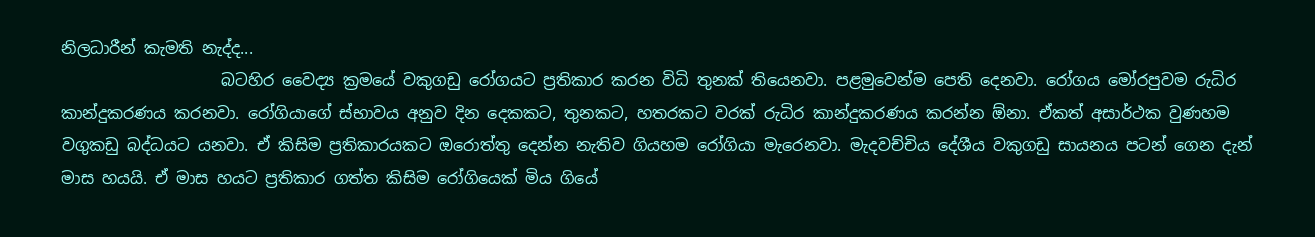නිලධාරීන් කැමති නැද්ද...
                    බටහිර වෛද්‍ය ක්‍රමයේ වකුගඩු රෝගයට ප්‍රතිකාර කරන විධි තුනක්‌ තියෙනවා. පළමුවෙන්ම පෙති දෙනවා. රෝගය මෝරපුවම රුධිර කාන්දුකරණය කරනවා. රෝගියාගේ ස්‌භාවය අනුව දින දෙකකට, තුනකට, හතරකට වරක්‌ රුධිර කාන්දුකරණය කරන්න ඕනා. ඒකත් අසාර්ථක වුණහම වගුකඩු බද්ධයට යනවා. ඒ කිසිම ප්‍රතිකාරයකට ඔරොත්තු දෙන්න නැතිව ගියහම රෝගියා මැරෙනවා. මැදවච්චිය දේශීය වකුගඩු සායනය පටන් ගෙන දැන් මාස හයයි. ඒ මාස හයට ප්‍රතිකාර ගත්ත කිසිම රෝගියෙක්‌ මිය ගියේ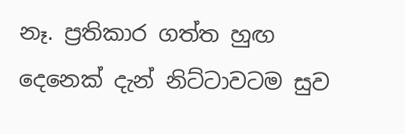නෑ. ප්‍රතිකාර ගත්ත හුඟ දෙනෙක්‌ දැන් නිට්‌ටාවටම සුව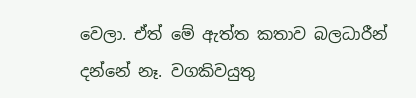වෙලා. ඒත් මේ ඇත්ත කතාව බලධාරීන් දන්නේ නෑ. වගකිවයුතු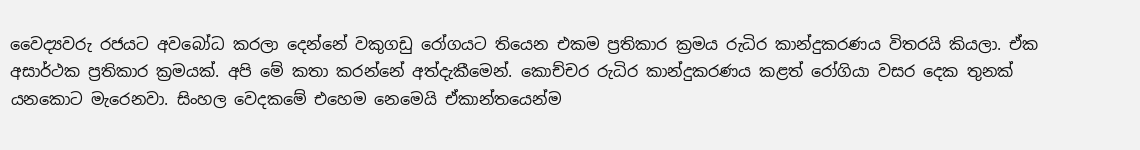වෛද්‍යවරු රජයට අවබෝධ කරලා දෙන්නේ වකුගඩු රෝගයට තියෙන එකම ප්‍රතිකාර ක්‍රමය රුධිර කාන්දුකරණය විතරයි කියලා. ඒක අසාර්ථක ප්‍රතිකාර ක්‍රමයක්‌. අපි මේ කතා කරන්නේ අත්දැකීමෙන්. කොච්චර රුධිර කාන්දුකරණය කළත් රෝගියා වසර දෙක තුනක්‌ යනකොට මැරෙනවා. සිංහල වෙදකමේ එහෙම නෙමෙයි ඒකාන්තයෙන්ම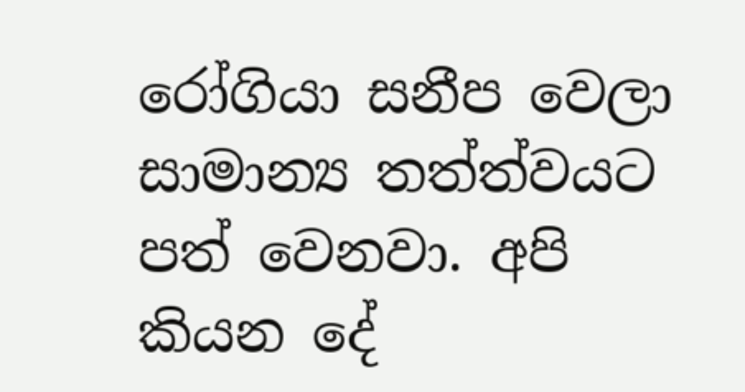රෝගියා සනීප වෙලා සාමාන්‍ය තත්ත්වයට පත් වෙනවා. අපි කියන දේ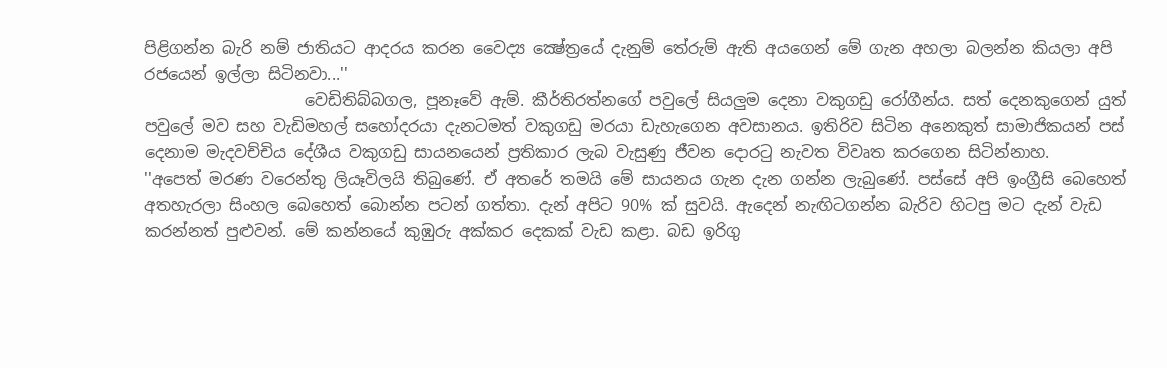පිළිගන්න බැරි නම් ජාතියට ආදරය කරන වෛද්‍ය ක්‍ෂේත්‍රයේ දැනුම් තේරුම් ඇති අයගෙන් මේ ගැන අහලා බලන්න කියලා අපි රජයෙන් ඉල්ලා සිටිනවා...''
                    වෙඩිතිබ්බගල, පූනෑවේ ඇම්. කීර්තිරත්නගේ පවුලේ සියලුම දෙනා වකුගඩු රෝගීන්ය. සත් දෙනකුගෙන් යුත් පවුලේ මව සහ වැඩිමහල් සහෝදරයා දැනටමත් වකුගඩු මරයා ඩැහැගෙන අවසානය. ඉතිරිව සිටින අනෙකුත් සාමාජිකයන් පස්‌ දෙනාම මැදවච්චිය දේශීය වකුගඩු සායනයෙන් ප්‍රතිකාර ලැබ වැසුණු ජීවන දොරටු නැවත විවෘත කරගෙන සිටින්නාහ.
''අපෙත් මරණ වරෙන්තු ලියෑවිලයි තිබුණේ. ඒ අතරේ තමයි මේ සායනය ගැන දැන ගන්න ලැබුණේ. පස්‌සේ අපි ඉංග්‍රීසි බෙහෙත් අතහැරලා සිංහල බෙහෙත් බොන්න පටන් ගත්තා. දැන් අපිට 90% ක්‌ සුවයි. ඇදෙන් නැඟිටගන්න බැරිව හිටපු මට දැන් වැඩ කරන්නත් පුළුවන්. මේ කන්නයේ කුඹුරු අක්‌කර දෙකක්‌ වැඩ කළා. බඩ ඉරිගු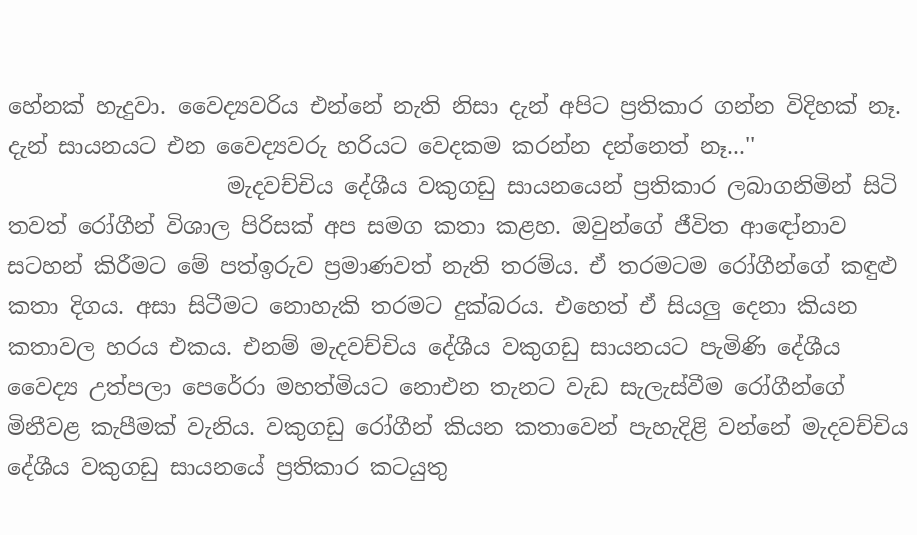හේනක්‌ හැදුවා. වෛද්‍යවරිය එන්නේ නැති නිසා දැන් අපිට ප්‍රතිකාර ගන්න විදිහක්‌ නෑ. දැන් සායනයට එන වෛද්‍යවරු හරියට වෙදකම කරන්න දන්නෙත් නෑ...''
                    මැදවච්චිය දේශීය වකුගඩු සායනයෙන් ප්‍රතිකාර ලබාගනිමින් සිටි තවත් රෝගීන් විශාල පිරිසක්‌ අප සමග කතා කළහ. ඔවුන්ගේ ජීවිත ආඳෝනාව සටහන් කිරීමට මේ පත්ඉරුව ප්‍රමාණවත් නැති තරම්ය. ඒ තරමටම රෝගීන්ගේ කඳුළු කතා දිගය. අසා සිටීමට නොහැකි තරමට දුක්‌බරය. එහෙත් ඒ සියලු දෙනා කියන කතාවල හරය එකය. එනම් මැදවච්චිය දේශීය වකුගඩු සායනයට පැමිණි දේශීය වෛද්‍ය උත්පලා පෙරේරා මහත්මියට නොඑන තැනට වැඩ සැලැස්‌වීම රෝගීන්ගේ මිනීවළ කැපීමක්‌ වැනිය. වකුගඩු රෝගීන් කියන කතාවෙන් පැහැදිළි වන්නේ මැදවච්චිය දේශීය වකුගඩු සායනයේ ප්‍රතිකාර කටයුතු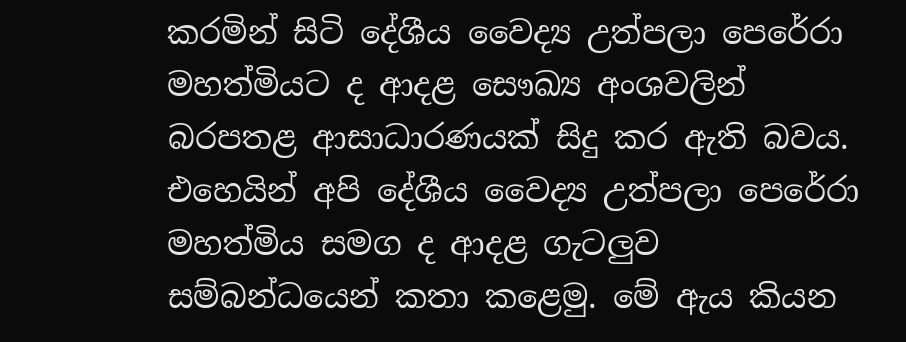කරමින් සිටි දේශීය වෛද්‍ය උත්පලා පෙරේරා මහත්මියට ද ආදළ සෞඛ්‍ය අංශවලින් බරපතළ ආසාධාරණයක්‌ සිදු කර ඇති බවය. එහෙයින් අපි දේශීය වෛද්‍ය උත්පලා පෙරේරා මහත්මිය සමග ද ආදළ ගැටලුව සම්බන්ධයෙන් කතා කළෙමු. මේ ඇය කියන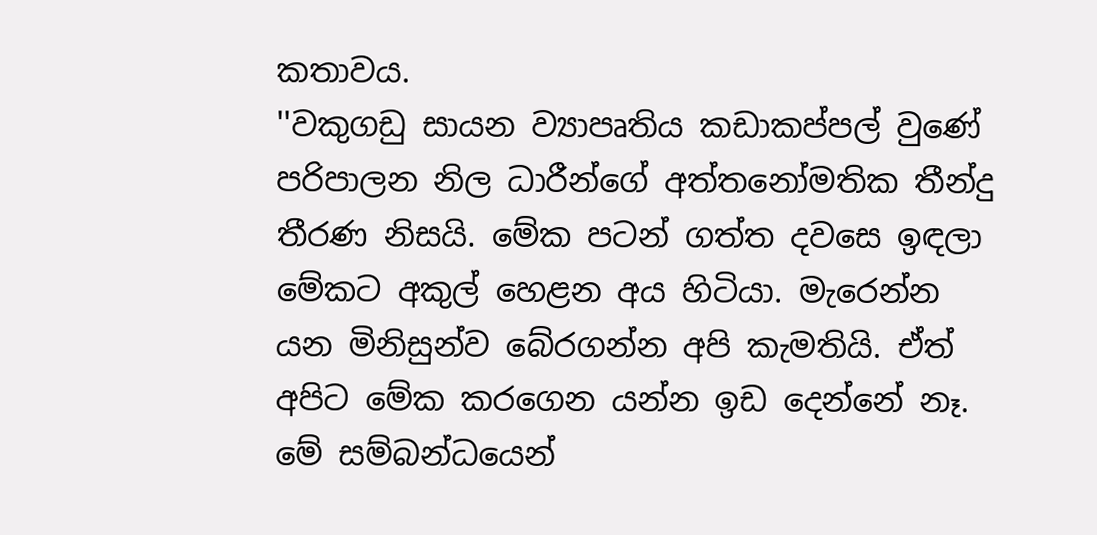කතාවය.
''වකුගඩු සායන ව්‍යාපෘතිය කඩාකප්පල් වුණේ පරිපාලන නිල ධාරීන්ගේ අත්තනෝමතික තීන්දු තීරණ නිසයි. මේක පටන් ගත්ත දවසෙ ඉඳලා මේකට අකුල් හෙළන අය හිටියා. මැරෙන්න යන මිනිසුන්ව බේරගන්න අපි කැමතියි. ඒත් අපිට මේක කරගෙන යන්න ඉඩ දෙන්නේ නෑ. මේ සම්බන්ධයෙන්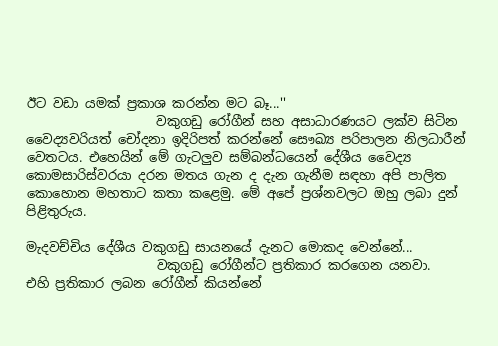ඊට වඩා යමක්‌ ප්‍රකාශ කරන්න මට බෑ...''
                    වකුගඩු රෝගීන් සහ අසාධාරණයට ලක්‌ව සිටින වෛද්‍යවරියත් චෝදනා ඉදිරිපත් කරන්නේ සෞඛ්‍ය පරිපාලන නිලධාරීන් වෙතටය. එහෙයින් මේ ගැටලුව සම්බන්ධයෙන් දේශීය වෛද්‍ය කොමසාරිස්‌වරයා දරන මතය ගැන ද දැන ගැනීම සඳහා අපි පාලිත කොහොන මහතාට කතා කළෙමු. මේ අපේ ප්‍රශ්නවලට ඔහු ලබා දුන් පිළිතුරුය.

මැදවච්චිය දේශීය වකුගඩු සායනයේ දැනට මොකද වෙන්නේ...
                    වකුගඩු රෝගීන්ට ප්‍රතිකාර කරගෙන යනවා.
එහි ප්‍රතිකාර ලබන රෝගීන් කියන්නේ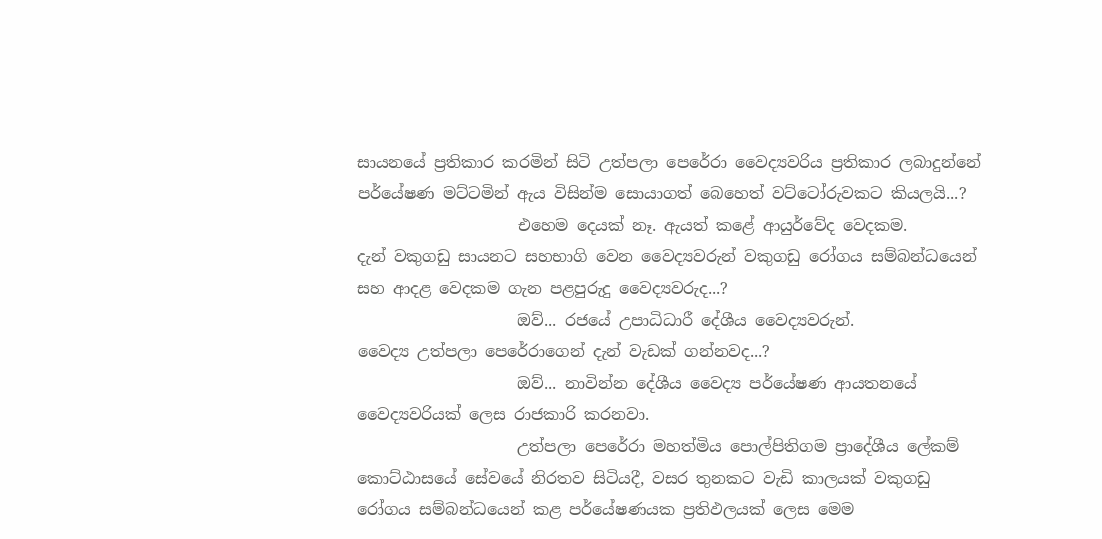සායනයේ ප්‍රතිකාර කරමින් සිටි උත්පලා පෙරේරා වෛද්‍යවරිය ප්‍රතිකාර ලබාදුන්නේ පර්යේෂණ මට්‌ටමින් ඇය විසින්ම සොයාගත් බෙහෙත් වට්‌ටෝරුවකට කියලයි...?
                    එහෙම දෙයක්‌ නෑ. ඇයත් කළේ ආයුර්වේද වෙදකම.
දැන් වකුගඩු සායනට සහභාගි වෙන වෛද්‍යවරුන් වකුගඩු රෝගය සම්බන්ධයෙන් සහ ආදළ වෙදකම ගැන පළපුරුදු වෛද්‍යවරුද...?
                    ඔව්... රජයේ උපාධිධාරී දේශීය වෛද්‍යවරුන්.
වෛද්‍ය උත්පලා පෙරේරාගෙන් දැන් වැඩක්‌ ගන්නවද...?
                    ඔව්... නාවින්න දේශීය වෛද්‍ය පර්යේෂණ ආයතනයේ වෛද්‍යවරියක්‌ ලෙස රාජකාරි කරනවා.
                    උත්පලා පෙරේරා මහත්මිය පොල්පිතිගම ප්‍රාදේශීය ලේකම් කොට්‌ඨාසයේ සේවයේ නිරතව සිටියදී, වසර තුනකට වැඩි කාලයක්‌ වකුගඩු රෝගය සම්බන්ධයෙන් කළ පර්යේෂණයක ප්‍රතිඵලයක්‌ ලෙස මෙම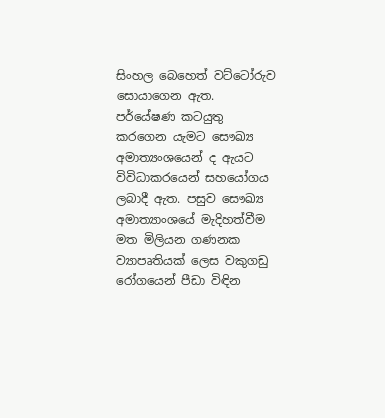සිංහල බෙහෙත් වට්‌ටෝරුව සොයාගෙන ඇත. පර්යේෂණ කටයුතු කරගෙන යැමට සෞඛ්‍ය අමාත්‍යංශයෙන් ද ඇයට විවිධාකරයෙන් සහයෝගය ලබාදී ඇත. පසුව සෞඛ්‍ය අමාත්‍යාංශයේ මැදිහත්වීම මත මිලියන ගණනක ව්‍යාපෘතියක්‌ ලෙස වකුගඩු රෝගයෙන් පීඩා විඳින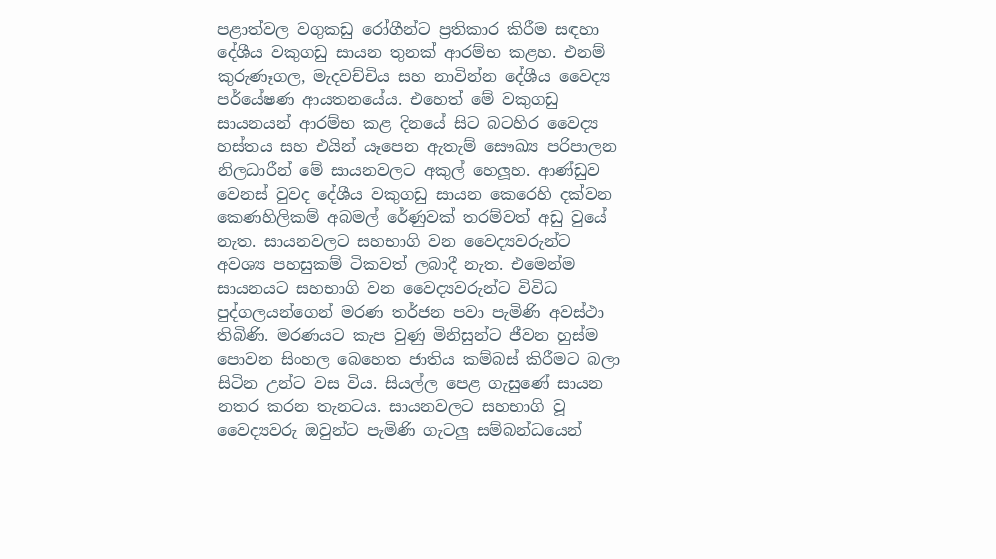පළාත්වල වගුකඩු රෝගීන්ට ප්‍රතිකාර කිරීම සඳහා දේශීය වකුගඩු සායන තුනක්‌ ආරම්භ කළහ. එනම් කුරුණෑගල, මැදවච්චිය සහ නාවින්න දේශීය වෛද්‍ය පර්යේෂණ ආයතනයේය. එහෙත් මේ වකුගඩු සායනයන් ආරම්භ කළ දිනයේ සිට බටහිර වෛද්‍ය හස්‌තය සහ එයින් යෑපෙන ඇතැම් සෞඛ්‍ය පරිපාලන නිලධාරීන් මේ සායනවලට අකුල් හෙලූහ. ආණ්‌ඩුව වෙනස්‌ වුවද දේශීය වකුගඩු සායන කෙරෙහි දක්‌වන කෙණහිලිකම් අබමල් රේණුවක්‌ තරම්වත් අඩු වුයේ නැත. සායනවලට සහභාගි වන වෛද්‍යවරුන්ට අවශ්‍ය පහසුකම් ටිකවත් ලබාදී නැත. එමෙන්ම සායනයට සහභාගි වන වෛද්‍යවරුන්ට විවිධ පුද්ගලයන්ගෙන් මරණ තර්ජන පවා පැමිණි අවස්‌ථා තිබිණි. මරණයට කැප වුණු මිනිසුන්ට ජීවන හුස්‌ම පොවන සිංහල බෙහෙත ජාතිය කම්බස්‌ කිරීමට බලා සිටින උන්ට වස විය. සියල්ල පෙළ ගැසුණේ සායන නතර කරන තැනටය. සායනවලට සහභාගි වූ වෛද්‍යවරු ඔවුන්ට පැමිණි ගැටලු සම්බන්ධයෙන්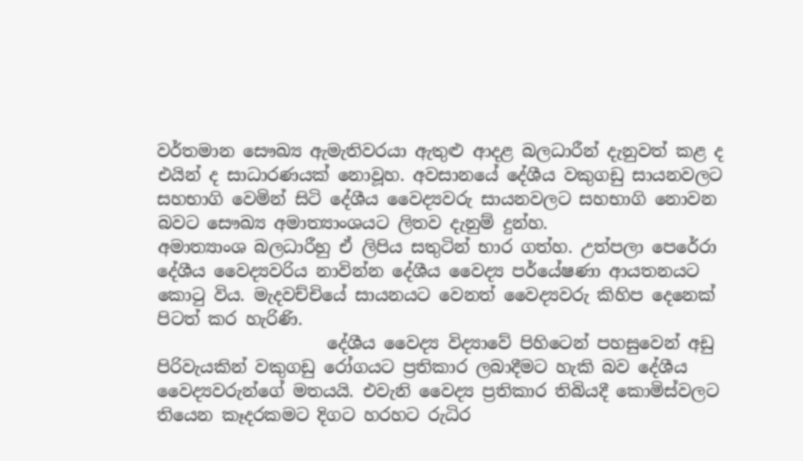වර්තමාන සෞඛ්‍ය ඇමැතිවරයා ඇතුළු ආදළ බලධාරීන් දැනුවත් කළ ද එයින් ද සාධාරණයක්‌ නොවූහ. අවසානයේ දේශීය වකුගඩු සායනවලට සහභාගි වෙමින් සිටි දේශීය වෛද්‍යවරු සායනවලට සහභාගි නොවන බවට සෞඛ්‍ය අමාත්‍යාංශයට ලිතව දැනුම් දුන්හ.                     අමාත්‍යාංශ බලධාරීහු ඒ ලිපිය සතුටින් භාර ගත්හ. උත්පලා පෙරේරා දේශීය වෛද්‍යවරිය නාවින්න දේශීය වෛද්‍ය පර්යේෂණා ආයතනයට කොටු විය. මැදවච්චියේ සායනයට වෙනත් වෛද්‍යවරු කිහිප දෙනෙක්‌ පිටත් කර හැරිණි.
                    දේශීය වෛද්‍ය විද්‍යාවේ පිහිටෙන් පහසුවෙන් අඩු පිරිවැයකින් වකුගඩු රෝගයට ප්‍රතිකාර ලබාදීමට හැකි බව දේශීය වෛද්‍යවරුන්ගේ මතයයි. එවැනි වෛද්‍ය ප්‍රතිකාර තිබියදී කොමිස්‌වලට තියෙන කෑදරකමට දිගට හරහට රුධිර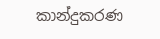කාන්දුකරණ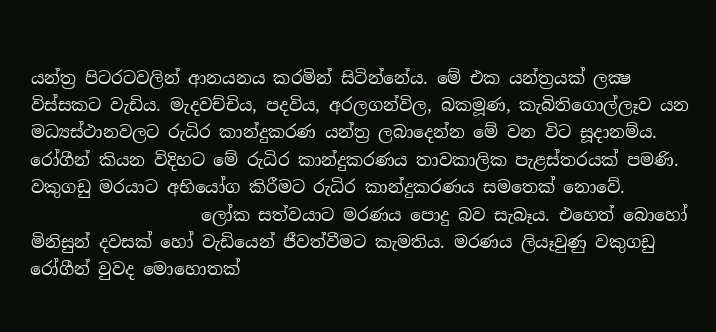යන්ත්‍ර පිටරටවලින් ආනයනය කරමින් සිටින්නේය. මේ එක යන්ත්‍රයක්‌ ලක්‍ෂ විස්‌සකට වැඩිය. මැදවච්චිය, පදවිය, අරලගන්විල, බකමූණ, කැබිතිගොල්ලෑව යන මධ්‍යස්‌ථානවලට රුධිර කාන්දුකරණ යන්ත්‍ර ලබාදෙන්න මේ වන විට සූදානම්ය. රෝගීන් කියන විදිහට මේ රුධිර කාන්දුකරණය තාවකාලික පැළස්‌තරයක්‌ පමණි. වකුගඩු මරයාට අභියෝග කිරීමට රුධිර කාන්දුකරණය සමතෙක්‌ නොවේ.
                    ලෝක සත්වයාට මරණය පොදු බව සැබෑය. එහෙත් බොහෝ මිනිසුන් දවසක්‌ හෝ වැඩියෙන් ජීවත්වීමට කැමතිය. මරණය ලියෑවුණු වකුගඩු රෝගීන් වුවද මොහොතක්‌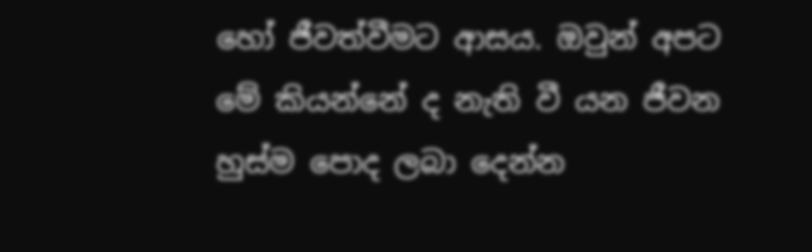හෝ ජීවත්වීමට ආසය. ඔවුන් අපට මේ කියන්නේ ද නැති වී යන ජීවන හුස්‌ම පොද ලබා දෙන්න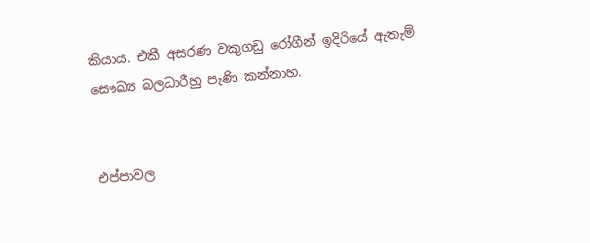කියාය. එකී අසරණ වකුගඩු රෝගීන් ඉදිරියේ ඇතැම් සෞඛ්‍ය බලධාරීහු පැණි කන්නාහ.


එප්පාවල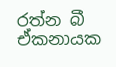රත්න බී ඒකනායක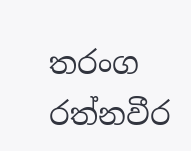තරංග රත්නවීර